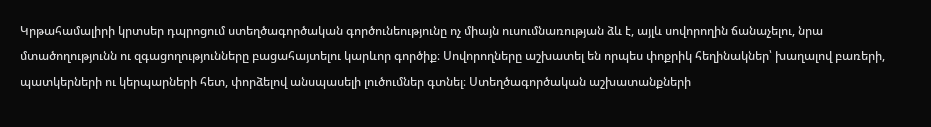Կրթահամալիրի կրտսեր դպրոցում ստեղծագործական գործունեությունը ոչ միայն ուսումնառության ձև է, այլև սովորողին ճանաչելու, նրա մտածողությունն ու զգացողությունները բացահայտելու կարևոր գործիք։ Սովորողները աշխատել են որպես փոքրիկ հեղինակներ՝ խաղալով բառերի, պատկերների ու կերպարների հետ, փորձելով անսպասելի լուծումներ գտնել։ Ստեղծագործական աշխատանքների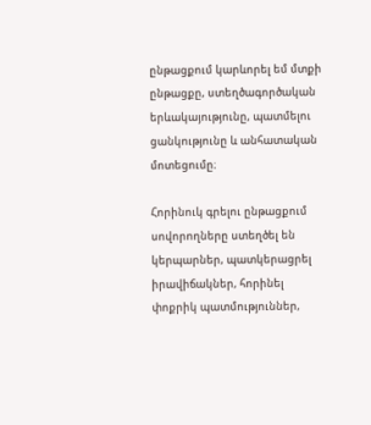ընթացքում կարևորել եմ մտքի ընթացքը, ստեղծագործական երևակայությունը, պատմելու ցանկությունը և անհատական մոտեցումը։

Հորինուկ գրելու ընթացքում սովորողները ստեղծել են կերպարներ, պատկերացրել իրավիճակներ, հորինել փոքրիկ պատմություններ,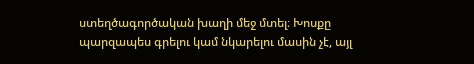ստեղծագործական խաղի մեջ մտել։ Խոսքը պարզապես գրելու կամ նկարելու մասին չէ, այլ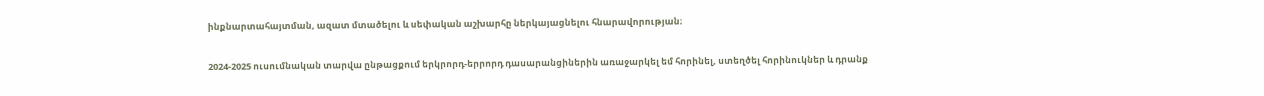ինքնարտահայտման, ազատ մտածելու և սեփական աշխարհը ներկայացնելու հնարավորության։

2024-2025 ուսումնական տարվա ընթացքում երկրորդ-երրորդ դասարանցիներին առաջարկել եմ հորինել, ստեղծել հորինուկներ և դրանք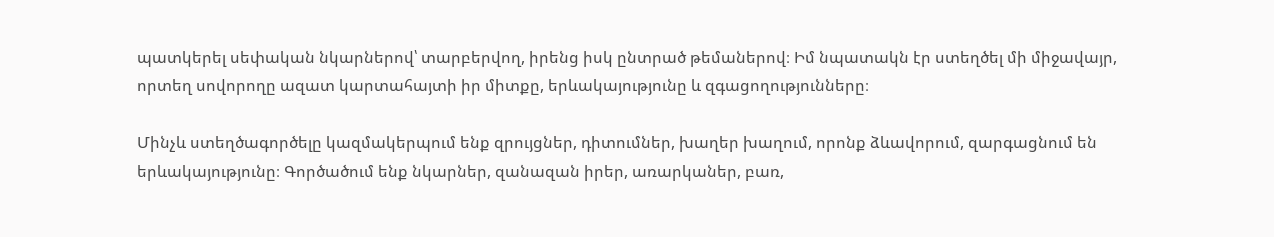պատկերել սեփական նկարներով՝ տարբերվող, իրենց իսկ ընտրած թեմաներով։ Իմ նպատակն էր ստեղծել մի միջավայր, որտեղ սովորողը ազատ կարտահայտի իր միտքը, երևակայությունը և զգացողությունները։

Մինչև ստեղծագործելը կազմակերպում ենք զրույցներ, դիտումներ, խաղեր խաղում, որոնք ձևավորում, զարգացնում են երևակայությունը։ Գործածում ենք նկարներ, զանազան իրեր, առարկաներ, բառ,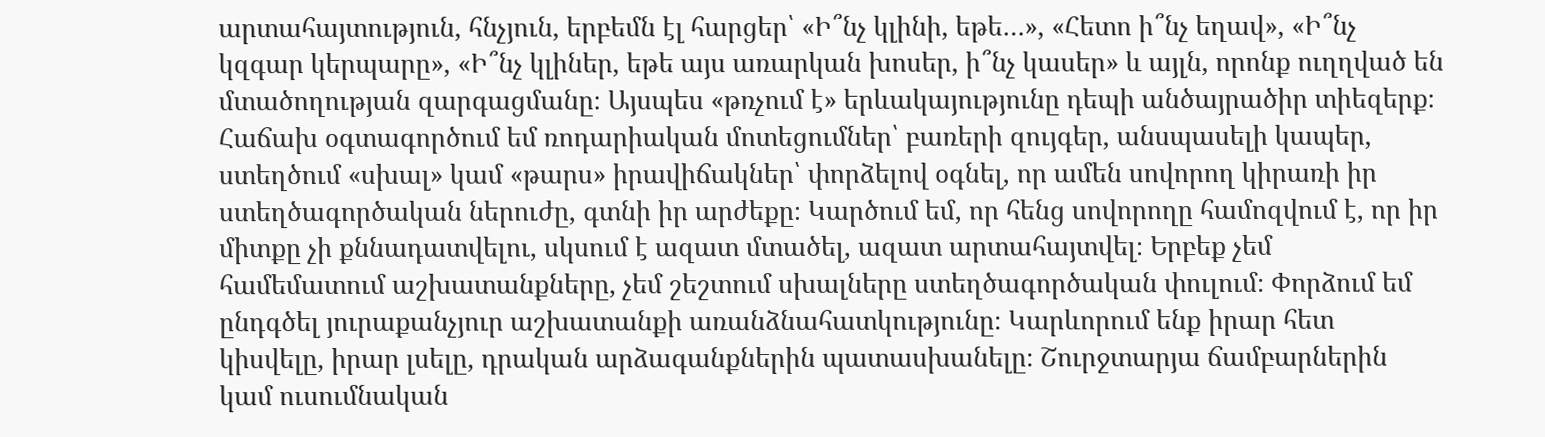արտահայտություն, հնչյուն, երբեմն էլ հարցեր՝ «Ի՞նչ կլինի, եթե…», «Հետո ի՞նչ եղավ», «Ի՞նչ կզգար կերպարը», «Ի՞նչ կլիներ, եթե այս առարկան խոսեր, ի՞նչ կասեր» և այլն, որոնք ուղղված են մտածողության զարգացմանը։ Այսպես «թռչում է» երևակայությունը դեպի անծայրածիր տիեզերք։ Հաճախ օգտագործում եմ ռոդարիական մոտեցումներ՝ բառերի զույգեր, անսպասելի կապեր, ստեղծում «սխալ» կամ «թարս» իրավիճակներ՝ փորձելով օգնել, որ ամեն սովորող կիրառի իր ստեղծագործական ներուժը, գտնի իր արժեքը։ Կարծում եմ, որ հենց սովորողը համոզվում է, որ իր միտքը չի քննադատվելու, սկսում է ազատ մտածել, ազատ արտահայտվել։ Երբեք չեմ համեմատում աշխատանքները, չեմ շեշտում սխալները ստեղծագործական փուլում։ Փորձում եմ ընդգծել յուրաքանչյուր աշխատանքի առանձնահատկությունը։ Կարևորում ենք իրար հետ կիսվելը, իրար լսելը, դրական արձագանքներին պատասխանելը։ Շուրջտարյա ճամբարներին կամ ուսումնական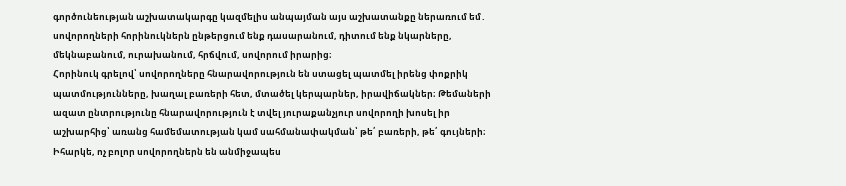գործունեության աշխատակարգը կազմելիս անպայման այս աշխատանքը ներառում եմ․ սովորողների հորինուկներն ընթերցում ենք դասարանում, դիտում ենք նկարները, մեկնաբանում, ուրախանում, հրճվում, սովորում իրարից։
Հորինուկ գրելով՝ սովորողները հնարավորություն են ստացել պատմել իրենց փոքրիկ պատմությունները, խաղալ բառերի հետ, մտածել կերպարներ, իրավիճակներ։ Թեմաների ազատ ընտրությունը հնարավորություն է տվել յուրաքանչյուր սովորողի խոսել իր աշխարհից՝ առանց համեմատության կամ սահմանափակման՝ թե՛ բառերի, թե՛ գույների։ Իհարկե, ոչ բոլոր սովորողներն են անմիջապես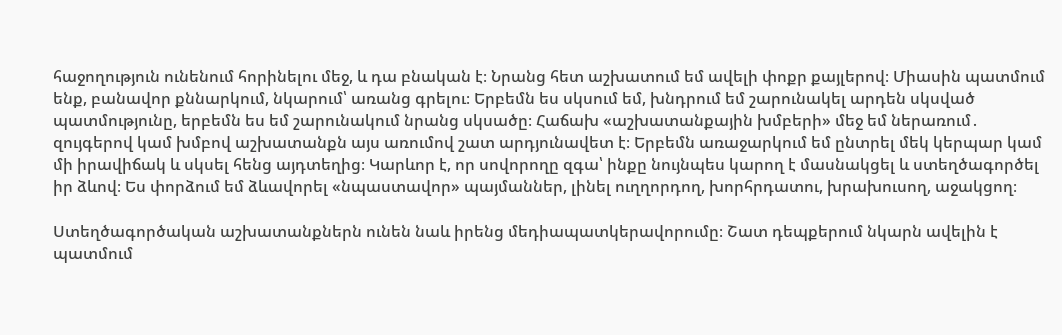հաջողություն ունենում հորինելու մեջ, և դա բնական է։ Նրանց հետ աշխատում եմ ավելի փոքր քայլերով։ Միասին պատմում ենք, բանավոր քննարկում, նկարում՝ առանց գրելու։ Երբեմն ես սկսում եմ, խնդրում եմ շարունակել արդեն սկսված պատմությունը, երբեմն ես եմ շարունակում նրանց սկսածը։ Հաճախ «աշխատանքային խմբերի» մեջ եմ ներառում․ զույգերով կամ խմբով աշխատանքն այս առումով շատ արդյունավետ է։ Երբեմն առաջարկում եմ ընտրել մեկ կերպար կամ մի իրավիճակ և սկսել հենց այդտեղից։ Կարևոր է, որ սովորողը զգա՝ ինքը նույնպես կարող է մասնակցել և ստեղծագործել իր ձևով։ Ես փորձում եմ ձևավորել «նպաստավոր» պայմաններ, լինել ուղղորդող, խորհրդատու, խրախուսող, աջակցող։

Ստեղծագործական աշխատանքներն ունեն նաև իրենց մեդիապատկերավորումը։ Շատ դեպքերում նկարն ավելին է պատմում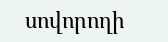սովորողի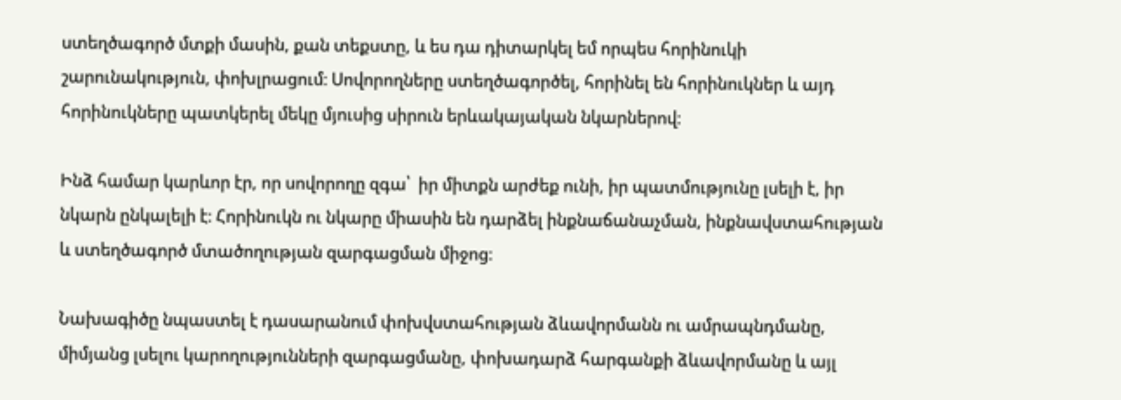ստեղծագործ մտքի մասին, քան տեքստը, և ես դա դիտարկել եմ որպես հորինուկի շարունակություն, փոխլրացում։ Սովորողները ստեղծագործել, հորինել են հորինուկներ և այդ հորինուկները պատկերել մեկը մյուսից սիրուն երևակայական նկարներով։

Ինձ համար կարևոր էր, որ սովորողը զգա՝  իր միտքն արժեք ունի, իր պատմությունը լսելի է, իր նկարն ընկալելի է։ Հորինուկն ու նկարը միասին են դարձել ինքնաճանաչման, ինքնավստահության և ստեղծագործ մտածողության զարգացման միջոց։

Նախագիծը նպաստել է դասարանում փոխվստահության ձևավորմանն ու ամրապնդմանը, միմյանց լսելու կարողությունների զարգացմանը, փոխադարձ հարգանքի ձևավորմանը և այլ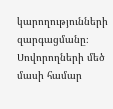կարողությունների զարգացմանը։ Սովորողների մեծ մասի համար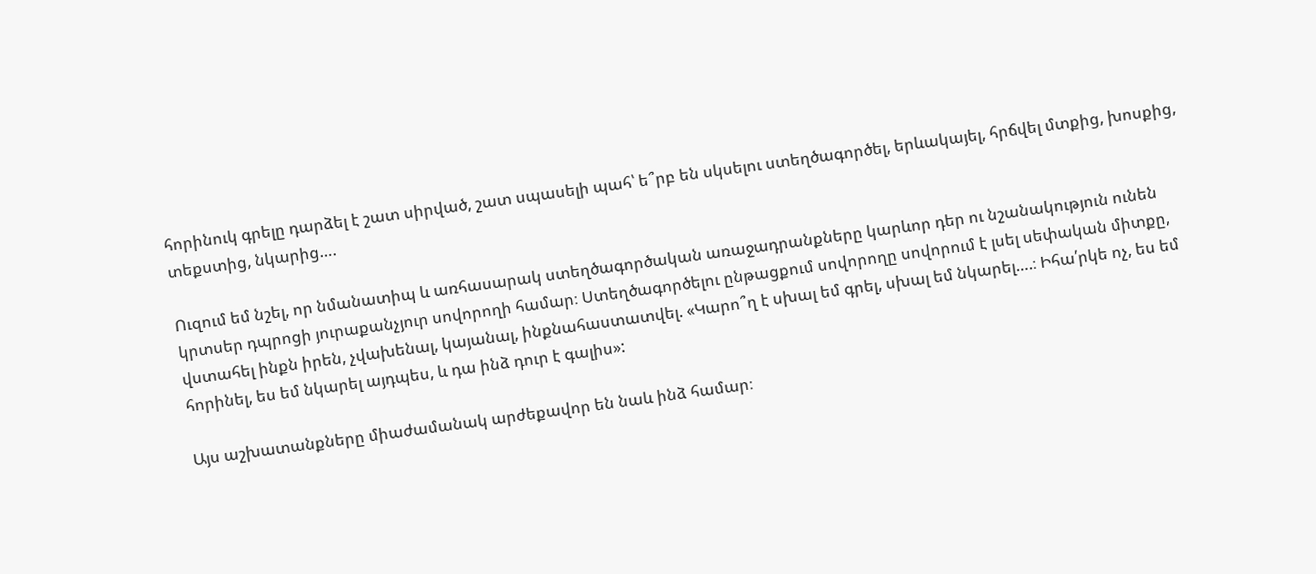հորինուկ գրելը դարձել է շատ սիրված, շատ սպասելի պահ՝ ե՞րբ են սկսելու ստեղծագործել, երևակայել, հրճվել մտքից, խոսքից, տեքստից, նկարից….

Ուզում եմ նշել, որ նմանատիպ և առհասարակ ստեղծագործական առաջադրանքները կարևոր դեր ու նշանակություն ունեն կրտսեր դպրոցի յուրաքանչյուր սովորողի համար։ Ստեղծագործելու ընթացքում սովորողը սովորում է լսել սեփական միտքը, վստահել ինքն իրեն, չվախենալ, կայանալ, ինքնահաստատվել. «Կարո՞ղ է սխալ եմ գրել, սխալ եմ նկարել….։ Իհա՛րկե ոչ, ես եմ հորինել, ես եմ նկարել այդպես, և դա ինձ դուր է գալիս»:

Այս աշխատանքները միաժամանակ արժեքավոր են նաև ինձ համար։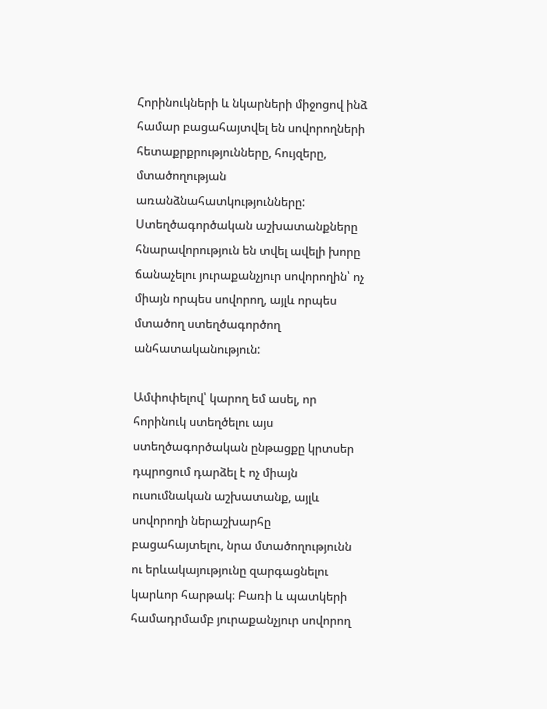Հորինուկների և նկարների միջոցով ինձ համար բացահայտվել են սովորողների հետաքրքրությունները, հույզերը, մտածողության առանձնահատկությունները: Ստեղծագործական աշխատանքները հնարավորություն են տվել ավելի խորը ճանաչելու յուրաքանչյուր սովորողին՝ ոչ միայն որպես սովորող, այլև որպես մտածող ստեղծագործող անհատականություն:

Ամփոփելով՝ կարող եմ ասել, որ հորինուկ ստեղծելու այս ստեղծագործական ընթացքը կրտսեր դպրոցում դարձել է ոչ միայն ուսումնական աշխատանք, այլև սովորողի ներաշխարհը բացահայտելու, նրա մտածողությունն ու երևակայությունը զարգացնելու կարևոր հարթակ։ Բառի և պատկերի համադրմամբ յուրաքանչյուր սովորող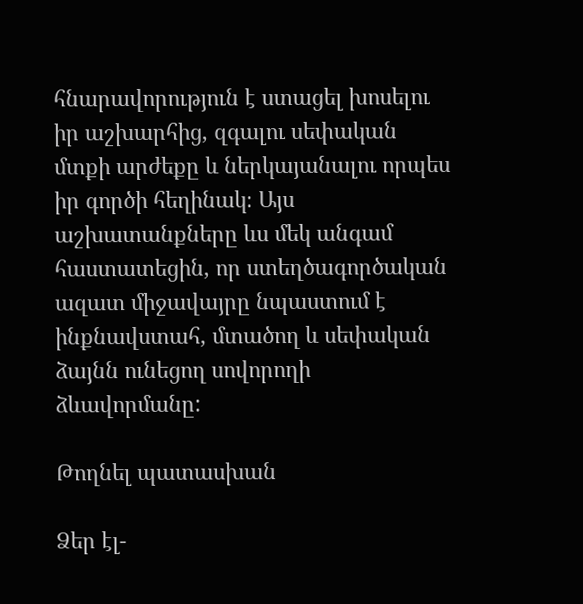հնարավորություն է ստացել խոսելու իր աշխարհից, զգալու սեփական մտքի արժեքը և ներկայանալու որպես իր գործի հեղինակ։ Այս աշխատանքները ևս մեկ անգամ հաստատեցին, որ ստեղծագործական ազատ միջավայրը նպաստում է ինքնավստահ, մտածող և սեփական ձայնն ունեցող սովորողի ձևավորմանը:

Թողնել պատասխան

Ձեր էլ-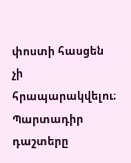փոստի հասցեն չի հրապարակվելու։ Պարտադիր դաշտերը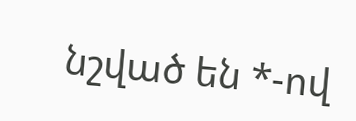նշված են *-ով